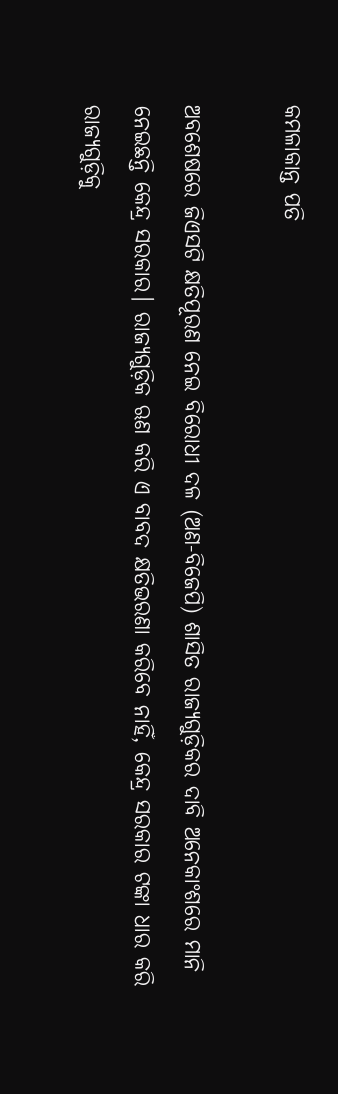କମଳାକାନ୍ତ ପତି

ଅବଶେଷରେ ଜିଏସଟି କ୍ଷତିପୂରଣ ନେଇ ବିରୋଧୀ ଦଳ (ଅଣ-ବିଜେପି) ଶାସିତ ରାଜ୍ୟଗୁଡ଼ିକର ଦାବି ଅନେକାଂଶରେ ମାନି ନେଇଛନ୍ତି କେନ୍ଦ୍ର ସରକାର। ରାଜ୍ୟଗୁଡ଼ିକ ଋଣ କରି ଏ ବାବଦ କ୍ଷତିଭରଣା କରିବେ ନାହିଁ, କେନ୍ଦ୍ର ସରକାର ଟଙ୍କା ଧାର କରି ରାଜ୍ୟଗୁଡ଼ିକୁ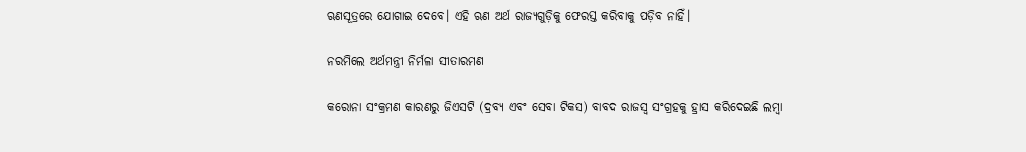ଋଣସୂତ୍ରରେ ଯୋଗାଇ ଦେବେ। ଏହି ଋଣ ଅର୍ଥ ରାଜ୍ୟଗୁଡ଼ିକୁ ଫେରସ୍ତ କରିବାକୁ ପଡ଼ିବ ନାହିଁ।

ନରମିଲେ ଅର୍ଥମନ୍ତ୍ରୀ ନିର୍ମଳା ସୀତାରମଣ

କରୋନା ସଂକ୍ରମଣ କାରଣରୁ ଜିଏସଟି (ଦ୍ରବ୍ୟ ଏବଂ ସେବା ଟିକସ) ବାବଦ ରାଜସ୍ଵ ସଂଗ୍ରହକୁ ହ୍ରାସ କରିଦେଇଛି ଲମ୍ବା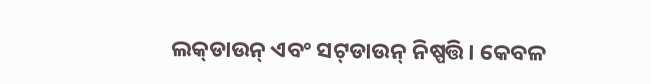ଲକ୍‌ଡାଉନ୍ ଏବଂ ସଟ୍‌ଡାଉନ୍ ନିଷ୍ପତ୍ତି। କେବଳ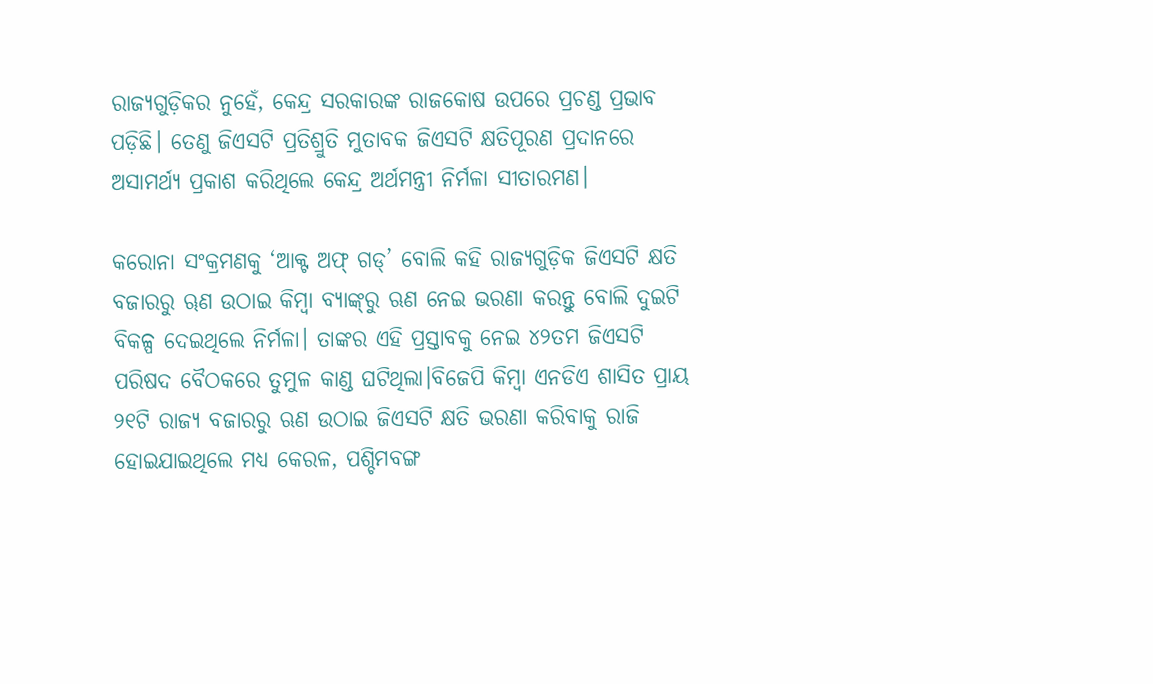ରାଜ୍ୟଗୁଡ଼ିକର ନୁହେଁ, କେନ୍ଦ୍ର ସରକାରଙ୍କ ରାଜକୋଷ ଉପରେ ପ୍ରଚଣ୍ଡ ପ୍ରଭାବ ପଡ଼ିଛି। ତେଣୁ ଜିଏସଟି ପ୍ରତିଶ୍ରୁତି ମୁତାବକ ଜିଏସଟି କ୍ଷତିପୂରଣ ପ୍ରଦାନରେ ଅସାମର୍ଥ୍ୟ ପ୍ରକାଶ କରିଥିଲେ କେନ୍ଦ୍ର ଅର୍ଥମନ୍ତ୍ରୀ ନିର୍ମଳା ସୀତାରମଣ।

କରୋନା ସଂକ୍ରମଣକୁ ‘ଆକ୍ଟ ଅଫ୍ ଗଡ୍’ ବୋଲି କହି ରାଜ୍ୟଗୁଡ଼ିକ ଜିଏସଟି କ୍ଷତି ବଜାରରୁ ୠଣ ଉଠାଇ କିମ୍ବା ବ୍ୟାଙ୍କ୍‌ରୁ ଋଣ ନେଇ ଭରଣା କରନ୍ତୁ ବୋଲି ଦୁଇଟି ବିକଳ୍ପ ଦେଇଥିଲେ ନିର୍ମଳା। ତାଙ୍କର ଏହି ପ୍ରସ୍ତାବକୁ ନେଇ ୪୨ତମ ଜିଏସଟି ପରିଷଦ ବୈଠକରେ ତୁମୁଳ କାଣ୍ଡ ଘଟିଥିଲା।ବିଜେପି କିମ୍ବା ଏନଡିଏ ଶାସିତ ପ୍ରାୟ ୨୧ଟି ରାଜ୍ୟ ବଜାରରୁ ଋଣ ଉଠାଇ ଜିଏସଟି କ୍ଷତି ଭରଣା କରିବାକୁ ରାଜି ହୋଇଯାଇଥିଲେ ମଧ୍ୟ କେରଳ, ପଶ୍ଚିମବଙ୍ଗ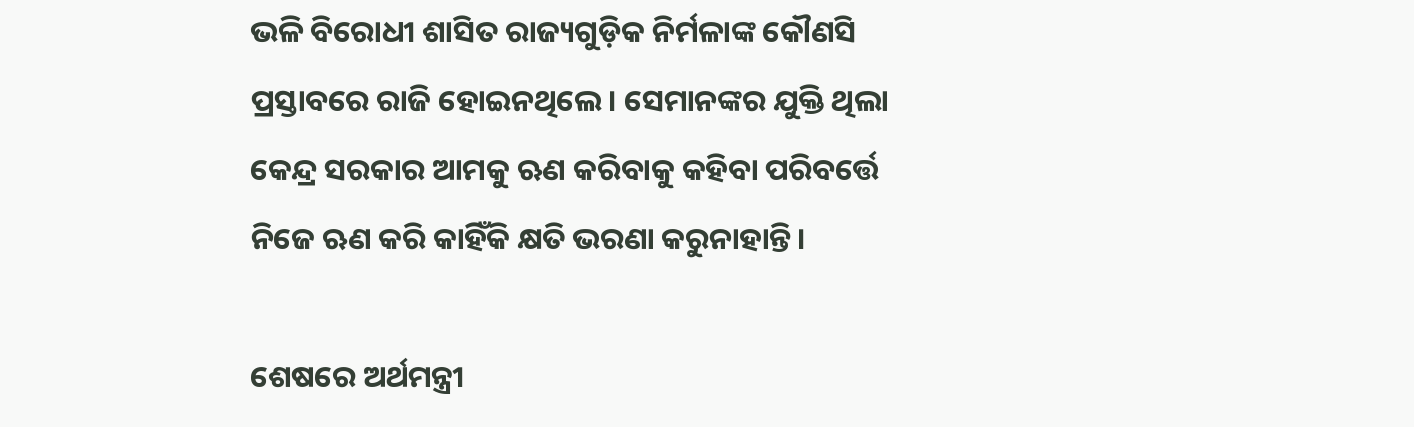ଭଳି ବିରୋଧୀ ଶାସିତ ରାଜ୍ୟଗୁଡ଼ିକ ନିର୍ମଳାଙ୍କ କୌଣସି ପ୍ରସ୍ତାବରେ ରାଜି ହୋଇନଥିଲେ। ସେମାନଙ୍କର ଯୁକ୍ତି ଥିଲା କେନ୍ଦ୍ର ସରକାର ଆମକୁ ଋଣ କରିବାକୁ କହିବା ପରିବର୍ତ୍ତେ ନିଜେ ଋଣ କରି କାହିଁକି କ୍ଷତି ଭରଣା କରୁନାହାନ୍ତି।

ଶେଷରେ ଅର୍ଥମନ୍ତ୍ରୀ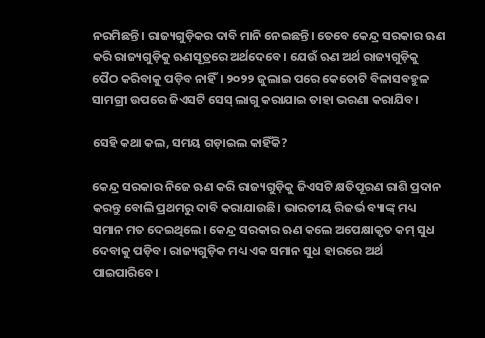ନରମିଛନ୍ତି। ରାଜ୍ୟଗୁଡ଼ିକର ଦାବି ମାନି ନେଇଛନ୍ତି। ତେବେ କେନ୍ଦ୍ର ସରକାର ଋଣ କରି ରାଜ୍ୟଗୁଡ଼ିକୁ ଋଣସୂତ୍ରରେ ଅର୍ଥଦେବେ। ଯେଉଁ ଋଣ ଅର୍ଥ ରାଜ୍ୟଗୁଡ଼ିକୁ ପୈଠ କରିବାକୁ ପଡ଼ିବ ନାହିଁ। ୨୦୨୨ ଜୁଲାଇ ପରେ କେତୋଟି ବିଳାସବହୁଳ ସାମଗ୍ରୀ ଉପରେ ଜିଏସଟି ସେସ୍ ଲାଗୁ କରାଯାଇ ତାହା ଭରଣା କରାଯିବ।

ସେହି କଥା କଲ, ସମୟ ଗଡ଼ାଇଲ କାହିଁକି?

କେନ୍ଦ୍ର ସରକାର ନିଜେ ଋଣ କରି ରାଜ୍ୟଗୁଡ଼ିକୁ ଜିଏସଟି କ୍ଷତିପୂରଣ ରାଶି ପ୍ରଦାନ କରନ୍ତୁ ବୋଲି ପ୍ରଥମରୁ ଦାବି କରାଯାଉଛି। ଭାରତୀୟ ରିଜର୍ଭ ବ୍ୟାଙ୍କ୍ ମଧ୍ୟ ସମାନ ମତ ଦେଇଥିଲେ। କେନ୍ଦ୍ର ସରକାର ଋଣ କଲେ ଅପେକ୍ଷାକୃତ କମ୍ ସୁଧ ଦେବାକୁ ପଡ଼ିବ। ରାଜ୍ୟଗୁଡ଼ିକ ମଧ୍ୟ ଏକ ସମାନ ସୁଧ ହାରରେ ଅର୍ଥ ପାଇପାରିବେ।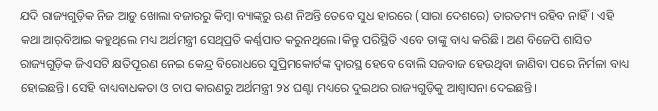ଯଦି ରାଜ୍ୟଗୁଡ଼ିକ ନିଜ ଆଡ଼ୁ ଖୋଲା ବଜାରରୁ କିମ୍ବା ବ୍ୟାଙ୍କ୍‌ରୁ ଋଣ ନିଅନ୍ତି ତେବେ ସୁଧ ହାରରେ (ସାରା ଦେଶରେ) ତାରତମ୍ୟ ରହିବ ନାହିଁ। ଏହି କଥା ଆର୍‌ବିଆଇ କହୁଥିଲେ ମଧ୍ୟ ଅର୍ଥମନ୍ତ୍ରୀ ସେଥିପ୍ରତି କର୍ଣ୍ଣପାତ କରୁନଥିଲେ।କିନ୍ତୁ ପରିସ୍ଥିତି ଏବେ ତାଙ୍କୁ ବାଧ୍ୟ କରିଛି। ଅଣ ବିଜେପି ଶାସିତ ରାଜ୍ୟଗୁଡ଼ିକ ଜିଏସଟି କ୍ଷତିପୂରଣ ନେଇ କେନ୍ଦ୍ର ବିରୋଧରେ ସୁପ୍ରିମକୋର୍ଟଙ୍କ ଦ୍ଵାରସ୍ଥ ହେବେ ବୋଲି ସଜବାଜ ହେଉଥିବା ଜାଣିବା ପରେ ନିର୍ମଳା ବାଧ୍ୟ ହୋଇଛନ୍ତି। ସେହି ବାଧ୍ୟବାଧକତା ଓ ଚାପ କାରଣରୁ ଅର୍ଥମନ୍ତ୍ରୀ ୨୪ ଘଣ୍ଟା ମଧ୍ୟରେ ଦୁଇଥର ରାଜ୍ୟଗୁଡ଼ିକୁ ଆଶ୍ଵାସନା ଦେଇଛନ୍ତି।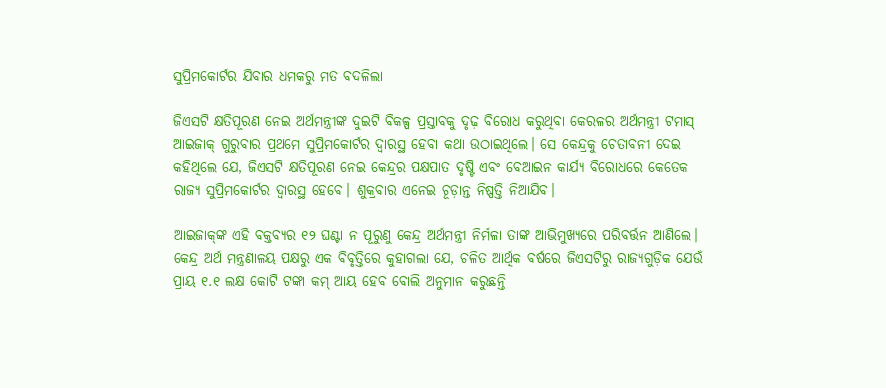ସୁପ୍ରିମକୋର୍ଟର ଯିବାର ଧମକରୁ ମତ ବଦଳିଲା

ଜିଏସଟି କ୍ଷତିପୂରଣ ନେଇ ଅର୍ଥମନ୍ତ୍ରୀଙ୍କ ଦୁଇଟି ବିକଳ୍ପ ପ୍ରସ୍ତାବକୁ ଦୃଢ଼ ବିରୋଧ କରୁଥିବା କେରଳର ଅର୍ଥମନ୍ତ୍ରୀ ଟମାସ୍ ଆଇଜାକ୍ ଗୁରୁବାର ପ୍ରଥମେ ସୁପ୍ରିମକୋର୍ଟର ଦ୍ଵାରସ୍ଥ ହେବା କଥା ଉଠାଇଥିଲେ। ସେ କେନ୍ଦ୍ରକୁ ଚେତାବନୀ ଦେଇ କହିଥିଲେ ଯେ, ଜିଏସଟି କ୍ଷତିପୂରଣ ନେଇ କେନ୍ଦ୍ରର ପକ୍ଷପାତ ଦୃଷ୍ଟି ଏବଂ ବେଆଇନ କାର୍ଯ୍ୟ ବିରୋଧରେ କେତେକ ରାଜ୍ୟ ସୁପ୍ରିମକୋର୍ଟର ଦ୍ଵାରସ୍ଥ ହେବେ। ଶୁକ୍ରବାର ଏନେଇ ଚୂଡ଼ାନ୍ତ ନିଷ୍ପତ୍ତି ନିଆଯିବ।

ଆଇଜାକ୍‌ଙ୍କ ଏହି ବକ୍ତବ୍ୟର ୧୨ ଘଣ୍ଟା ନ ପୂରୁଣୁ କେନ୍ଦ୍ର ଅର୍ଥମନ୍ତ୍ରୀ ନିର୍ମଳା ତାଙ୍କ ଆଭିମୁଖ୍ୟରେ ପରିବର୍ତ୍ତନ ଆଣିଲେ। କେନ୍ଦ୍ର ଅର୍ଥ ମନ୍ତ୍ରଣାଳୟ ପକ୍ଷରୁ ଏକ ବିବୃତ୍ତିରେ କୁହାଗଲା ଯେ, ଚଳିତ ଆର୍ଥିକ ବର୍ଷରେ ଜିଏସଟିରୁ ରାଜ୍ୟଗୁଡ଼ିକ ଯେଉଁ ପ୍ରାୟ ୧.୧ ଲକ୍ଷ କୋଟି ଟଙ୍କା କମ୍ ଆୟ ହେବ ବୋଲି ଅନୁମାନ କରୁଛନ୍ତି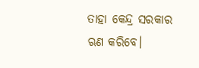ତାହା କେନ୍ଦ୍ର ସରକାର ଋଣ କରିବେ।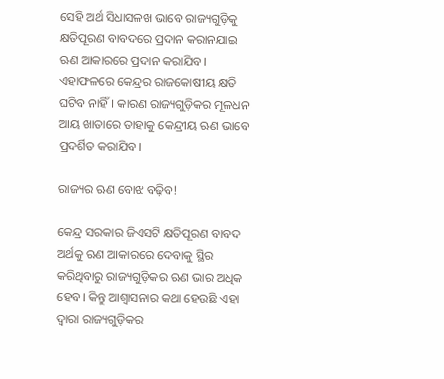ସେହି ଅର୍ଥ ସିଧାସଳଖ ଭାବେ ରାଜ୍ୟଗୁଡ଼ିକୁ କ୍ଷତିପୂରଣ ବାବଦରେ ପ୍ରଦାନ କରାନଯାଇ ଋଣ ଆକାରରେ ପ୍ରଦାନ କରାଯିବ। ଏହାଫଳରେ କେନ୍ଦ୍ରର ରାଜକୋଷୀୟ କ୍ଷତି ଘଟିବ ନାହିଁ। କାରଣ ରାଜ୍ୟଗୁଡ଼ିକର ମୂଳଧନ ଆୟ ଖାତାରେ ତାହାକୁ କେନ୍ଦ୍ରୀୟ ଋଣ ଭାବେ ପ୍ରଦର୍ଶିତ କରାଯିବ।

ରାଜ୍ୟର ଋଣ ବୋଝ ବଢ଼ିବ!

କେନ୍ଦ୍ର ସରକାର ଜିଏସଟି କ୍ଷତିପୂରଣ ବାବଦ ଅର୍ଥକୁ ଋଣ ଆକାରରେ ଦେବାକୁ ସ୍ଥିର କରିଥିବାରୁ ରାଜ୍ୟଗୁଡ଼ିକର ଋଣ ଭାର ଅଧିକ ହେବ। କିନ୍ତୁ ଆଶ୍ଵାସନାର କଥା ହେଉଛି ଏହା ଦ୍ଵାରା ରାଜ୍ୟଗୁଡ଼ିକର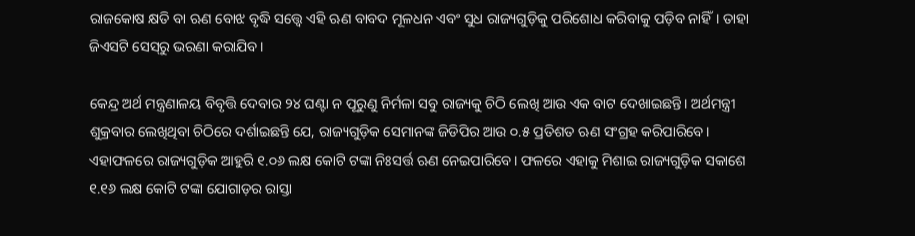ରାଜକୋଷ କ୍ଷତି ବା ଋଣ ବୋଝ ବୃଦ୍ଧି ସତ୍ତ୍ଵେ ଏହି ଋଣ ବାବଦ ମୂଳଧନ ଏବଂ ସୁଧ ରାଜ୍ୟଗୁଡ଼ିକୁ ପରିଶୋଧ କରିବାକୁ ପଡ଼ିବ ନାହିଁ। ତାହା ଜିଏସଟି ସେସ୍‌ରୁ ଭରଣା କରାଯିବ।

କେନ୍ଦ୍ର ଅର୍ଥ ମନ୍ତ୍ରଣାଳୟ ବିବୃତ୍ତି ଦେବାର ୨୪ ଘଣ୍ଟା ନ ପୂରୁଣୁ ନିର୍ମଳା ସବୁ ରାଜ୍ୟକୁ ଚିଠି ଲେଖି ଆଉ ଏକ ବାଟ ଦେଖାଇଛନ୍ତି। ଅର୍ଥମନ୍ତ୍ରୀ ଶୁକ୍ରବାର ଲେଖିଥିବା ଚିଠିରେ ଦର୍ଶାଇଛନ୍ତି ଯେ, ରାଜ୍ୟଗୁଡ଼ିକ ସେମାନଙ୍କ ଜିଡିପିର ଆଉ ୦.୫ ପ୍ରତିଶତ ଋଣ ସଂଗ୍ରହ କରିପାରିବେ। ଏହାଫଳରେ ରାଜ୍ୟଗୁଡ଼ିକ ଆହୁରି ୧.୦୬ ଲକ୍ଷ କୋଟି ଟଙ୍କା ନିଃସର୍ତ୍ତ ଋଣ ନେଇପାରିବେ। ଫଳରେ ଏହାକୁ ମିଶାଇ ରାଜ୍ୟଗୁଡ଼ିକ ସକାଶେ ୧.୧୬ ଲକ୍ଷ କୋଟି ଟଙ୍କା ଯୋଗାଡ଼ର ରାସ୍ତା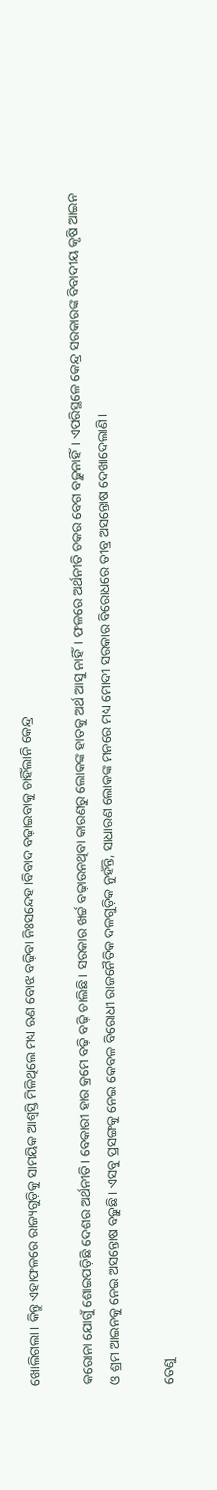ଖୋଲିଗଲା। କିନ୍ତୁ ଏହାଫଳରେ ରାଜ୍ୟଗୁଡ଼ିକୁ ସାମୟିକ ଆଶ୍ଵସ୍ତି ମିଳିଥିଲେ ମଧ୍ୟ ଋଣ ବୋଝ ବଢ଼ିବା ନିଃସନ୍ଦେହ।ବିବାଦ ବଢ଼ାଇବାକୁ ଚାହିଁଲାନି କେନ୍ଦ୍ର

କରୋନା ଯୋଗୁଁ ଶୋଇପଡ଼ିଛି ଦେଶର ଅର୍ଥନୀତି। ବେକାରୀ ହାର କ୍ରମେ ବଢ଼ି ବଢ଼ି ଚାଲିଛି। ସରକାର ଖର୍ଚ୍ଚ ବଢ଼ାଉନଥିବା କାରଣରୁ ଲୋକଙ୍କ ହାତକୁ ଅର୍ଥ ଆସୁ ନାହିଁ। ଫଳରେ ଅର୍ଥନୀତି ଚକର ବେଗ ବଢ଼ୁନାହିଁ। ଏପରିସ୍ଥଳେ କେନ୍ଦ୍ର ସରକାରଙ୍କ ବିବାଦୀୟ କୃଷି ଆଇନ ଓ ଶ୍ରମ ଆଇନକୁ ନେଇ ଅସନ୍ତୋଷ ବଢ଼ୁଛି। ଏସବୁ ପ୍ରସଙ୍ଗକୁ ନେଇ କେବଳ ବିରୋଧୀ ରାଜନୈତିକ ଦଳଗୁଡ଼ିକ ନୁହଁନ୍ତି, ସାଧାରଣ ଲୋକଙ୍କ ମନରେ ମଧ୍ୟ ମୋଦୀ ସରକାର ବିରୋଧରେ ତୀବ୍ର ଅସନ୍ତୋଷ ଦେଖାଦେଲାଣି।

ତେଣୁ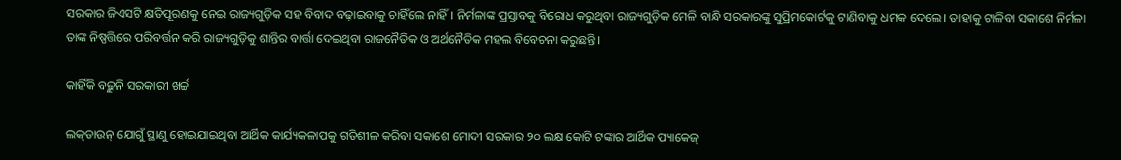ସରକାର ଜିଏସଟି କ୍ଷତିପୂରଣକୁ ନେଇ ରାଜ୍ୟଗୁଡ଼ିକ ସହ ବିବାଦ ବଢ଼ାଇବାକୁ ଚାହିଁଲେ ନାହିଁ। ନିର୍ମଳାଙ୍କ ପ୍ରସ୍ତାବକୁ ବିରୋଧ କରୁଥିବା ରାଜ୍ୟଗୁଡ଼ିକ ମେଳି ବାନ୍ଧି ସରକାରଙ୍କୁ ସୁପ୍ରିମକୋର୍ଟକୁ ଟାଣିବାକୁ ଧମକ ଦେଲେ। ତାହାକୁ ଟାଳିବା ସକାଶେ ନିର୍ମଳା ତାଙ୍କ ନିଷ୍ପତ୍ତିରେ ପରିବର୍ତ୍ତନ କରି ରାଜ୍ୟଗୁଡ଼ିକୁ ଶାନ୍ତିର ବାର୍ତ୍ତା ଦେଇଥିବା ରାଜନୈତିକ ଓ ଅର୍ଥନୈତିକ ମହଲ ବିବେଚନା କରୁଛନ୍ତି।

କାହିଁକି ବଢ଼ୁନି ସରକାରୀ ଖର୍ଚ୍ଚ

ଲକ୍‌ଡାଉନ୍ ଯୋଗୁଁ ସ୍ଥାଣୁ ହୋଇଯାଇଥିବା ଆର୍ଥିକ କାର୍ଯ୍ୟକଳାପକୁ ଗତିଶୀଳ କରିବା ସକାଶେ ମୋଦୀ ସରକାର ୨୦ ଲକ୍ଷ କୋଟି ଟଙ୍କାର ଆର୍ଥିକ ପ୍ୟାକେଜ୍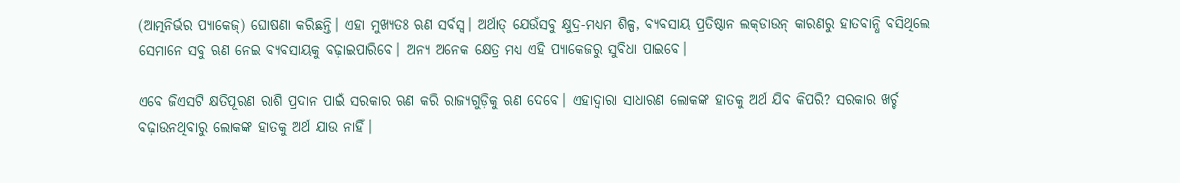(ଆତ୍ମନିର୍ଭର ପ୍ୟାକେଜ୍) ଘୋଷଣା କରିଛନ୍ତି। ଏହା ମୁଖ୍ୟତଃ ଋଣ ସର୍ବସ୍ଵ। ଅର୍ଥାତ୍ ଯେଉଁସବୁ କ୍ଷୁଦ୍ର-ମଧ୍ୟମ ଶିଳ୍ପ, ବ୍ୟବସାୟ ପ୍ରତିଷ୍ଠାନ ଲକ୍‌ଡାଉନ୍ କାରଣରୁ ହାତବାନ୍ଧି ବସିଥିଲେ ସେମାନେ ସବୁ ଋଣ ନେଇ ବ୍ୟବସାୟକୁ ବଢ଼ାଇପାରିବେ। ଅନ୍ୟ ଅନେକ କ୍ଷେତ୍ର ମଧ୍ୟ ଏହି ପ୍ୟାକେଜରୁ ସୁବିଧା ପାଇବେ।

ଏବେ ଜିଏସଟି କ୍ଷତିପୂରଣ ରାଶି ପ୍ରଦାନ ପାଇଁ ସରକାର ଋଣ କରି ରାଜ୍ୟଗୁଡ଼ିକୁ ଋଣ ଦେବେ। ଏହାଦ୍ଵାରା ସାଧାରଣ ଲୋକଙ୍କ ହାତକୁ ଅର୍ଥ ଯିବ କିପରି? ସରକାର ଖର୍ଚ୍ଚ ବଢ଼ାଉନଥିବାରୁ ଲୋକଙ୍କ ହାତକୁ ଅର୍ଥ ଯାଉ ନାହିଁ।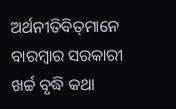ଅର୍ଥନୀତିବିତ୍‌ମାନେ ବାରମ୍ବାର ସରକାରୀ ଖର୍ଚ୍ଚ ବୃଦ୍ଧି କଥା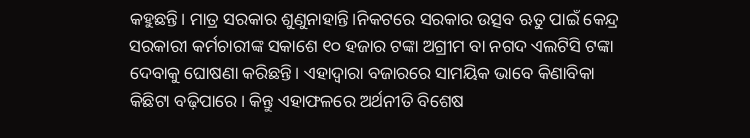କହୁଛନ୍ତି। ମାତ୍ର ସରକାର ଶୁଣୁନାହାନ୍ତି।ନିକଟରେ ସରକାର ଉତ୍ସବ ଋତୁ ପାଇଁ କେନ୍ଦ୍ର ସରକାରୀ କର୍ମଚାରୀଙ୍କ ସକାଶେ ୧୦ ହଜାର ଟଙ୍କା ଅଗ୍ରୀମ ବା ନଗଦ ଏଲଟିସି ଟଙ୍କା ଦେବାକୁ ଘୋଷଣା କରିଛନ୍ତି। ଏହାଦ୍ଵାରା ବଜାରରେ ସାମୟିକ ଭାବେ କିଣାବିକା କିଛିଟା ବଢ଼ିପାରେ। କିନ୍ତୁ ଏହାଫଳରେ ଅର୍ଥନୀତି ବିଶେଷ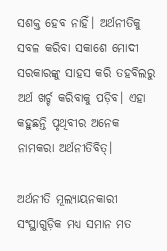ସଶକ୍ତ ହେବ ନାହିଁ। ଅର୍ଥନୀତିକୁ ସବଳ କରିବା ସକାଶେ ମୋଦୀ ସରକାରଙ୍କୁ ସାହସ କରି ତହବିଲରୁ ଅର୍ଥ ଖର୍ଚ୍ଚ କରିବାକୁ ପଡ଼ିବ। ଏହା କହୁଛନ୍ତି ପୃଥିବୀର ଅନେକ ନାମକରା ଅର୍ଥନୀତିବିତ୍।

ଅର୍ଥନୀତି ମୂଲ୍ୟାୟନକାରୀ ସଂସ୍ଥାଗୁଡ଼ିକ ମଧ୍ୟ ସମାନ ମତ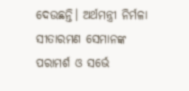ଦେଉଛନ୍ତି। ଅର୍ଥମନ୍ତ୍ରୀ ନିର୍ମଳା ସୀତାରମଣ ସେମାନଙ୍କ ପରାମର୍ଶ ଓ ସର୍ଭେ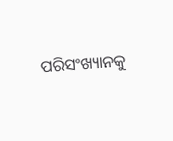ପରିସଂଖ୍ୟାନକୁ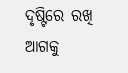ଦୃଷ୍ଟିରେ ରଖି ଆଗକୁ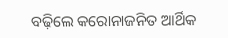ବଢ଼ିଲେ କରୋନାଜନିତ ଆର୍ଥିକ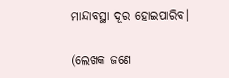ମାନ୍ଦାବସ୍ଥା ଦୂର ହୋଇପାରିବ।

(ଲେଖକ ଜଣେ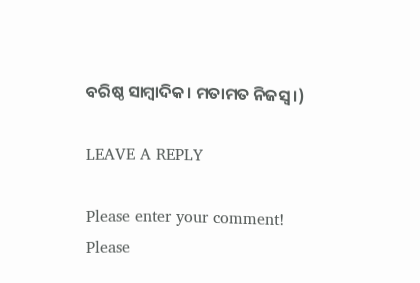ବରିଷ୍ଠ ସାମ୍ବାଦିକ। ମତାମତ ନିଜସ୍ୱ।)

LEAVE A REPLY

Please enter your comment!
Please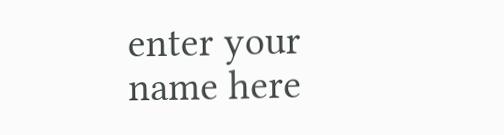enter your name here